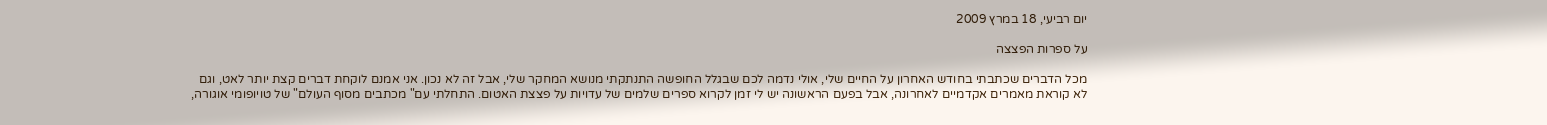יום רביעי, 18 במרץ 2009

על ספרות הפצצה

מכל הדברים שכתבתי בחודש האחרון על החיים שלי, אולי נדמה לכם שבגלל החופשה התנתקתי מנושא המחקר שלי, אבל זה לא נכון. אני אמנם לוקחת דברים קצת יותר לאט, וגם לא קוראת מאמרים אקדמיים לאחרונה, אבל בפעם הראשונה יש לי זמן לקרוא ספרים שלמים של עדויות על פצצת האטום. התחלתי עם" מכתבים מסוף העולם" של טויופומי אוגורה,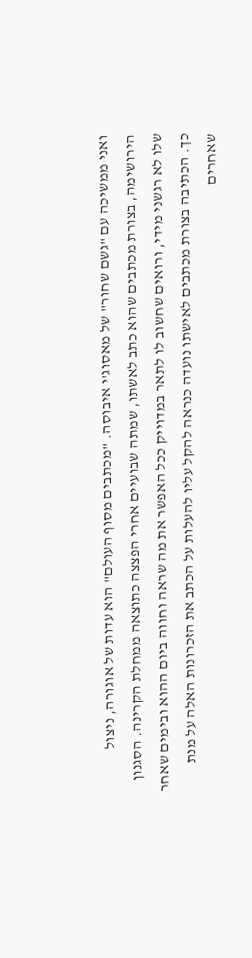ואני ממשיכה עם "גשם שחור" של מאסוג'י איבוסה. "מכתבים מסוף העולם" הוא עדות של אוגורה, ניצול הירושימה, בצורת מכתבים שהוא כתב לאשתו, שמתה שבועיים אחרי הפצצה כתוצאה ממחלת הקרינה. הסגנון שלו לא רגשני מידי, ורואים שחשוב לו לתאר במדוייק ככל האפשר את מה שראה וחווה ביום ההוא ובימים שאחר כך. הכתיבה בצורת מכתבים לאישתו נועדה כנראה להקל עליו להעלות על הכתב את הזכרונות האלה על מנת שאחרים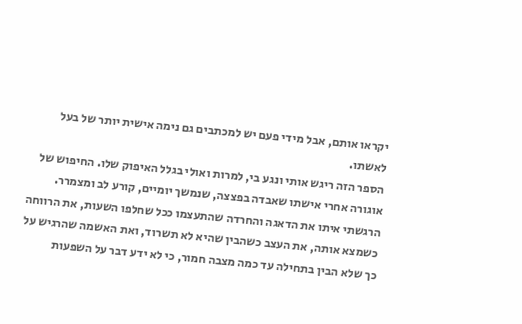יקראו אותם, אבל מידי פעם יש למכתבים גם נימה אישית יותר של בעל לאשתו.
הספר הזה ריגש אותי ונגע בי, למרות ואולי בגלל האיפוק שלו. החיפוש של אוגורה אחרי אישתו שאבדה בפצצה, שנמשך יומיים, קורע לב ומצמרר. הרגשתי איתו את הדאגה והחרדה שהתעצמו ככל שחלפו השעות, את הרווחה כשמצא אותה, את העצב כשהבין שהיא לא תשרוד, ואת האשמה שהרגיש על כך שלא הבין בתחילה עד כמה מצבה חמור, כי לא ידע דבר על השפעות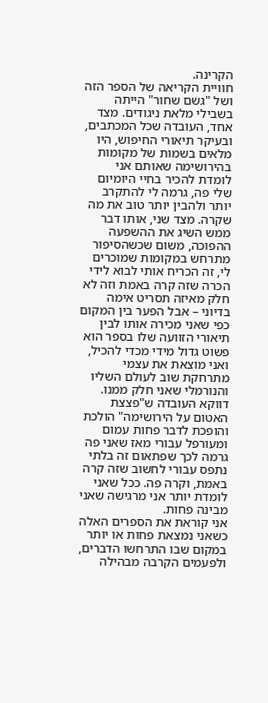הקרינה.
חוויית הקריאה של הספר הזה ושל "גשם שחור" הייתה בשבילי מלאת ניגודים. מצד אחד, העובדה שכל המכתבים, ובעיקר תיאורי החיפוש, היו מלאים בשמות של מקומות בהירושימה שאותם אני לומדת להכיר בחיי היומיום שלי פה, גרמה לי להתקרב יותר ולהבין יותר טוב את מה שקרה. מצד שני, אותו דבר ממש השיג את ההשפעה ההפוכה, משום שכשהסיפור מתרחש במקומות שמוכרים לי, זה הכריח אותי לבוא לידי הכרה שזה קרה באמת וזה לא חלק מאיזה תסריט אימה בדיוני – אבל הפער בין המקום כפי שאני מכירה אותו לבין תיאורי הזוועה שלו בספר הוא פשוט גדול מידי מכדי להכיל, ואני מוצאת את עצמי מתרחקת שוב לעולם השליו והנורמלי שאני חלק ממנו. דווקא העובדה ש"פצצת האטום על הירושימה" הולכת והופכת לדבר פחות עמום ומעורפל עבורי מאז שאני פה גרמה לכך שפתאום זה בלתי נתפס עבורי לחשוב שזה קרה באמת, וקרה פה. ככל שאני לומדת יותר אני מרגישה שאני מבינה פחות.
אני קוראת את הספרים האלה כשאני נמצאת פחות או יותר במקום שבו התרחשו הדברים, ולפעמים הקרבה מבהילה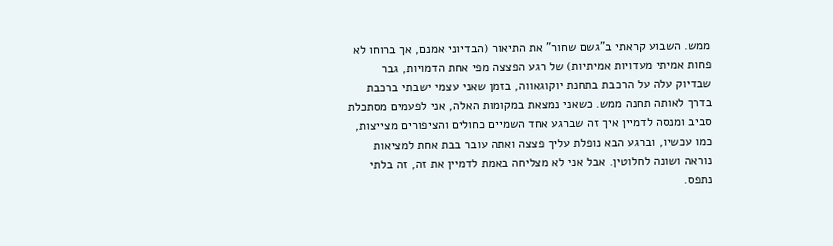ממש. השבוע קראתי ב"גשם שחור" את התיאור (הבדיוני אמנם, אך ברוחו לא פחות אמיתי מעדויות אמיתיות) של רגע הפצצה מפי אחת הדמויות, גבר שבדיוק עלה על הרכבת בתחנת יוקוגאווה, בזמן שאני עצמי ישבתי ברכבת בדרך לאותה תחנה ממש. כשאני נמצאת במקומות האלה, אני לפעמים מסתכלת סביב ומנסה לדמיין איך זה שברגע אחד השמיים כחולים והציפורים מצייצות, כמו עכשיו, וברגע הבא נופלת עליך פצצה ואתה עובר בבת אחת למציאות נוראה ושונה לחלוטין. אבל אני לא מצליחה באמת לדמיין את זה, זה בלתי נתפס.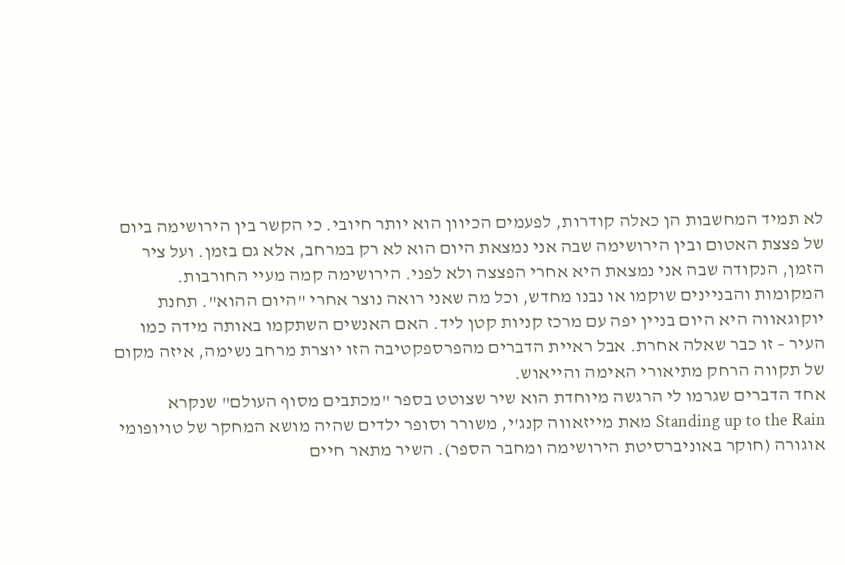לא תמיד המחשבות הן כאלה קודרות, לפעמים הכיוון הוא יותר חיובי. כי הקשר בין הירושימה ביום של פצצת האטום ובין הירושימה שבה אני נמצאת היום הוא לא רק במרחב, אלא גם בזמן. ועל ציר הזמן, הנקודה שבה אני נמצאת היא אחרי הפצצה ולא לפני. הירושימה קמה מעיי החורבות. המקומות והבניינים שוקמו או נבנו מחדש, וכל מה שאני רואה נוצר אחרי "היום ההוא". תחנת יוקוגאווה היא היום בניין יפה עם מרכז קניות קטן ליד. האם האנשים השתקמו באותה מידה כמו העיר – זו כבר שאלה אחרת. אבל ראיית הדברים מהפרספקטיבה הזו יוצרת מרחב נשימה, איזה מקום של תקווה הרחק מתיאורי האימה והייאוש.
אחד הדברים שגרמו לי הרגשה מיוחדת הוא שיר שצוטט בספר "מכתבים מסוף העולם" שנקרא Standing up to the Rain מאת מייזאווה קנג'י, משורר וסופר ילדים שהיה מושא המחקר של טויופומי אוגורה (חוקר באוניברסיטת הירושימה ומחבר הספר). השיר מתאר חיים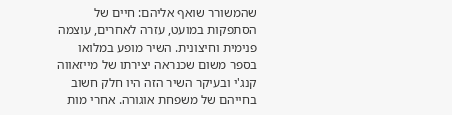שהמשורר שואף אליהם: חיים של הסתפקות במועט, עזרה לאחרים, עוצמה פנימית וחיצונית. השיר מופע במלואו בספר משום שכנראה יצירתו של מייזאווה קנג'י ובעיקר השיר הזה היו חלק חשוב בחייהם של משפחת אוגורה. אחרי מות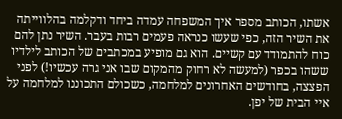אשתו, הכותב מספר איך המשפחה עמדה ביחד ודקלמה בהלווייתה את השיר הזה, כפי שעשו כנראה פעמים רבות בעבר. השיר נתן להם כוח להתמודד עם קשיים. הוא גם מופיע במכתבים של הכותב לילדיו ששהו בכפר (למעשה לא רחוק מהמקום שבו אני גרה עכשיו!) לפני הפצצה, בחודשים האחרונים למלחמה, כשכולם התכוננו למלחמה על איי הבית של יפן.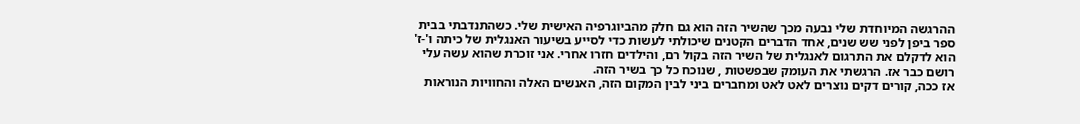ההרגשה המיוחדת שלי נבעה מכך שהשיר הזה הוא גם חלק מהביוגרפיה האישית שלי. כשהתנדבתי בבית ספר ביפן לפני שש שנים, אחד הדברים הקטנים שיכולתי לעשות כדי לסייע בשיעור האנגלית של כיתה ו'-ז' הוא לדקלם את התרגום לאנגלית של השיר הזה בקול רם, והילדים חזרו אחרי. אני זוכרת שהוא עשה עלי רושם כבר אז. הרגשתי את העומק שבפשטות , שנוכח כל כך בשיר הזה.
אז ככה, קורים דקים נוצרים לאט לאט ומחברים ביני לבין המקום הזה, האנשים האלה והחוויות הנוראות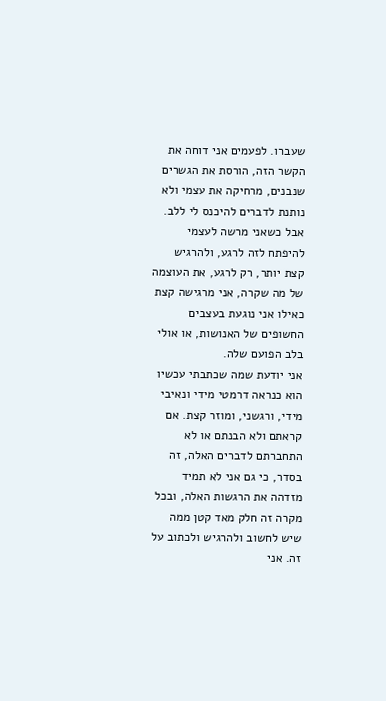שעברו. לפעמים אני דוחה את הקשר הזה, הורסת את הגשרים שנבנים, מרחיקה את עצמי ולא נותנת לדברים להיכנס לי ללב. אבל כשאני מרשה לעצמי להיפתח לזה לרגע, ולהרגיש קצת יותר, רק לרגע, את העוצמה של מה שקרה, אני מרגישה קצת כאילו אני נוגעת בעצבים החשופים של האנושות, או אולי בלב הפועם שלה.
אני יודעת שמה שכתבתי עכשיו הוא כנראה דרמטי מידי ונאיבי מידי, ורגשני, ומוזר קצת. אם קראתם ולא הבנתם או לא התחברתם לדברים האלה, זה בסדר, כי גם אני לא תמיד מזדהה את הרגשות האלה, ובכל מקרה זה חלק מאד קטן ממה שיש לחשוב ולהרגיש ולכתוב על זה. אני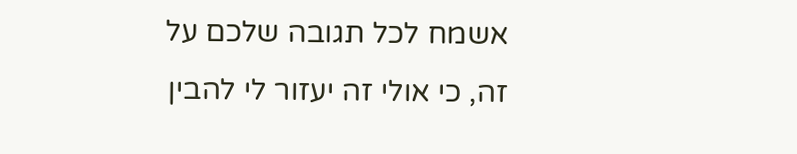אשמח לכל תגובה שלכם על זה, כי אולי זה יעזור לי להבין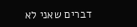דברים שאני לא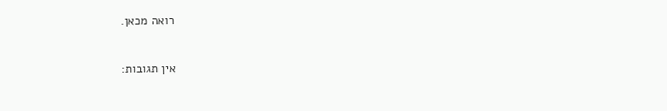רואה מכאן.

אין תגובות: